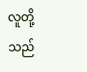လူတို့သည်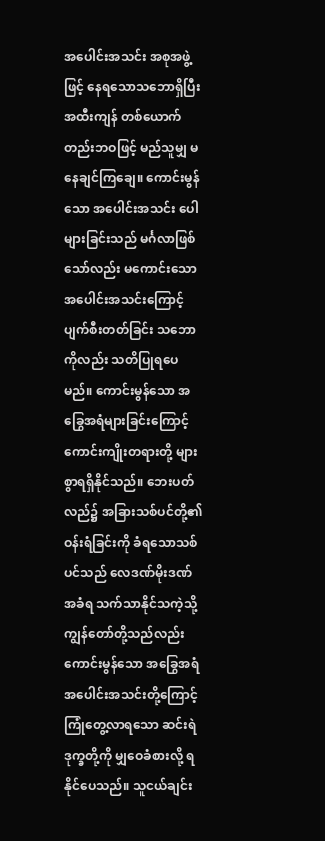အပေါင်းအသင်း အစုအဖွဲ့ဖြင့် နေရသောသဘောရှိပြီး အထီးကျန် တစ်ယောက်တည်းဘဝဖြင့် မည်သူမျှ မနေချင်ကြချေ။ ကောင်းမွန်သော အပေါင်းအသင်း ပေါများခြင်းသည် မင်္ဂလာဖြစ်သော်လည်း မကောင်းသော အပေါင်းအသင်းကြောင့် ပျက်စီးတတ်ခြင်း သဘောကိုလည်း သတိပြုရပေမည်။ ကောင်းမွန်သော အခြွေအရံများခြင်းကြောင့် ကောင်းကျိုးတရားတို့ များစွာရရှိနိုင်သည်။ ဘေးပတ်လည်၌ အခြားသစ်ပင်တို့၏ ဝန်းရံခြင်းကို ခံရသောသစ်ပင်သည် လေဒဏ်မိုးဒဏ် အခံရ သက်သာနိုင်သကဲ့သို့ ကျွန်တော်တို့သည်လည်း ကောင်းမွန်သော အခြွေအရံ အပေါင်းအသင်းတို့ကြောင့် ကြုံတွေ့လာရသော ဆင်းရဲဒုက္ခတို့ကို မျှဝေခံစားလို့ ရနိုင်ပေသည်။ သူငယ်ချင်း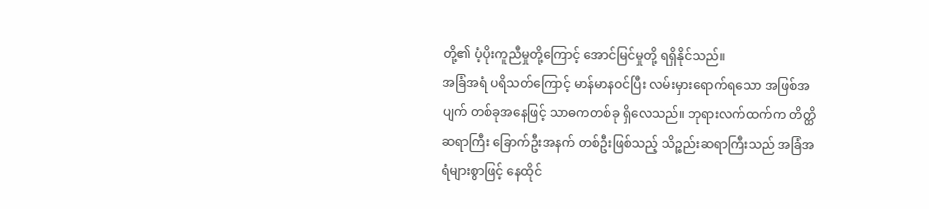တို့၏ ပံ့ပိုးကူညီမှုတို့ကြောင့် အောင်မြင်မှုတို့ ရရှိနိုင်သည်။
အခြံအရံ ပရိသတ်ကြောင့် မာန်မာနဝင်ပြီး လမ်းမှားရောက်ရသော အဖြစ်အပျက် တစ်ခုအနေဖြင့် သာဓကတစ်ခု ရှိလေသည်။ ဘုရားလက်ထက်က တိတ္ထိဆရာကြီး ခြောက်ဦးအနက် တစ်ဦးဖြစ်သည့် သိဉ္စည်းဆရာကြီးသည် အခြံအရံများစွာဖြင့် နေထိုင်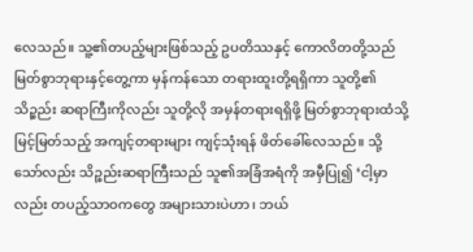လေသည်။ သူ့၏တပည့်များဖြစ်သည့် ဥပတိဿနှင့် ကောလိတတို့သည် မြတ်စွာဘုရားနှင့်တွေ့ကာ မှန်ကန်သော တရားထူးတို့ရရှိကာ သူတို့၏ သိဉ္စည်း ဆရာကြီးကိုလည်း သူတို့လို အမှန်တရားရရှိဖို့ မြတ်စွာဘုရားထံသို့ မြင့်မြတ်သည့် အကျင့်တရားများ ကျင့်သုံးရန် ဖိတ်ခေါ်လေသည်။ သို့သော်လည်း သိဉ္စည်းဆရာကြီးသည် သူ၏အခြံအရံကို အမှီပြု၍ ‘ငါ့မှာလည်း တပည့်သာဝကတွေ အများသားပဲဟာ၊ ဘယ်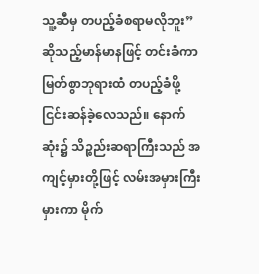သူ့ဆီမှ တပည့်ခံစရာမလိုဘူး” ဆိုသည့်မာန်မာနဖြင့် တင်းခံကာ မြတ်စွာဘုရားထံ တပည့်ခံဖို့ ငြင်းဆန်ခဲ့လေသည်။ နောက်ဆုံး၌ သိဉ္စည်းဆရာကြီးသည် အကျင့်မှားတို့ဖြင့် လမ်းအမှားကြီးမှားကာ မိုက်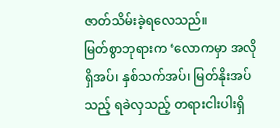ဇာတ်သိမ်းခဲ့ရလေသည်။
မြတ်စွာဘုရားက ‘လောကမှာ အလိုရှိအပ်၊ နှစ်သက်အပ်၊ မြတ်နိုးအပ်သည့် ရခဲလှသည့် တရားငါးပါးရှိ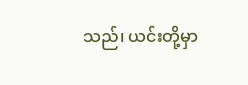သည်၊ ယင်းတို့မှာ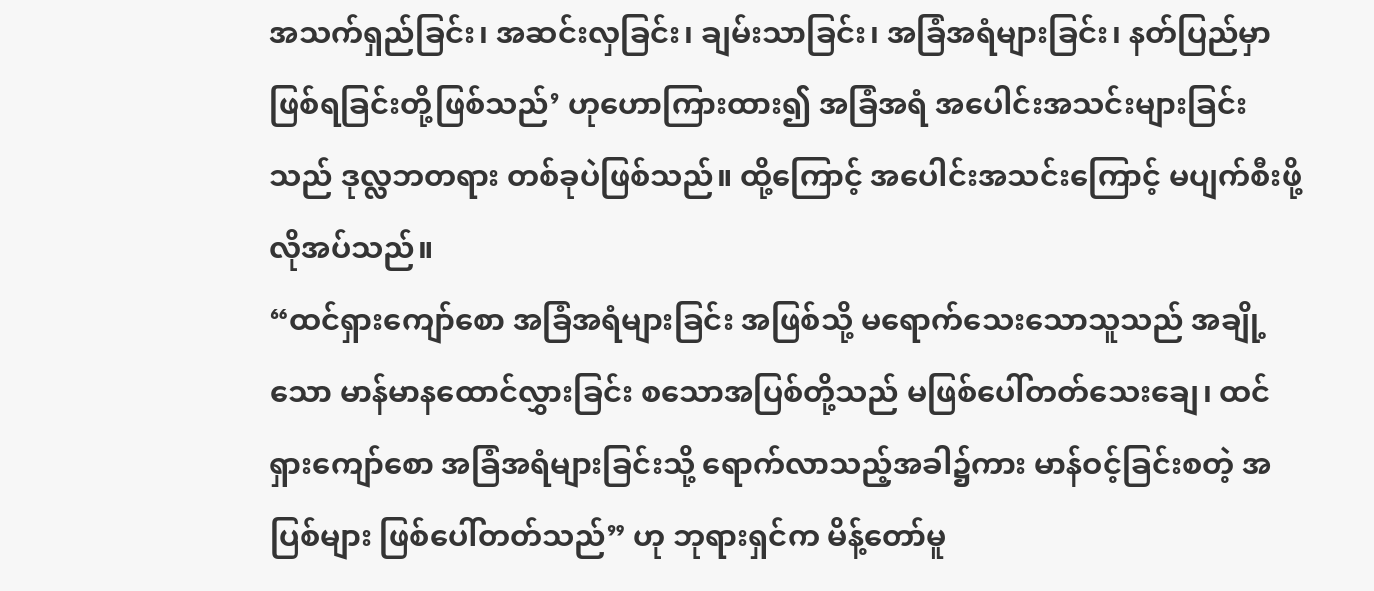အသက်ရှည်ခြင်း၊ အဆင်းလှခြင်း၊ ချမ်းသာခြင်း၊ အခြံအရံများခြင်း၊ နတ်ပြည်မှာ ဖြစ်ရခြင်းတို့ဖြစ်သည်’ ဟုဟောကြားထား၍ အခြံအရံ အပေါင်းအသင်းများခြင်းသည် ဒုလ္လဘတရား တစ်ခုပဲဖြစ်သည်။ ထို့ကြောင့် အပေါင်းအသင်းကြောင့် မပျက်စီးဖို့ လိုအပ်သည်။
“ထင်ရှားကျော်စော အခြံအရံများခြင်း အဖြစ်သို့ မရောက်သေးသောသူသည် အချို့သော မာန်မာနထောင်လွှားခြင်း စသောအပြစ်တို့သည် မဖြစ်ပေါ်တတ်သေးချေ၊ ထင်ရှားကျော်စော အခြံအရံများခြင်းသို့ ရောက်လာသည့်အခါ၌ကား မာန်ဝင့်ခြင်းစတဲ့ အပြစ်များ ဖြစ်ပေါ်တတ်သည်” ဟု ဘုရားရှင်က မိန့်တော်မူ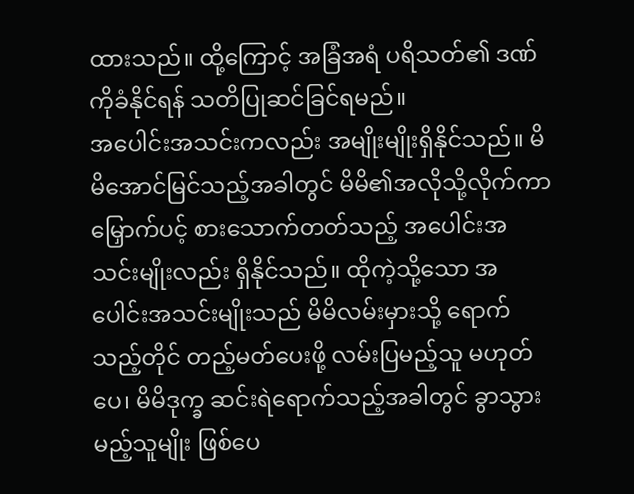ထားသည်။ ထို့ကြောင့် အခြံအရံ ပရိသတ်၏ ဒဏ်ကိုခံနိုင်ရန် သတိပြုဆင်ခြင်ရမည်။
အပေါင်းအသင်းကလည်း အမျိုးမျိုးရှိနိုင်သည်။ မိမိအောင်မြင်သည့်အခါတွင် မိမိ၏အလိုသို့လိုက်ကာ မြှောက်ပင့် စားသောက်တတ်သည့် အပေါင်းအသင်းမျိုးလည်း ရှိနိုင်သည်။ ထိုကဲ့သို့သော အပေါင်းအသင်းမျိုးသည် မိမိလမ်းမှားသို့ ရောက်သည့်တိုင် တည့်မတ်ပေးဖို့ လမ်းပြမည့်သူ မဟုတ်ပေ၊ မိမိဒုက္ခ ဆင်းရဲရောက်သည့်အခါတွင် ခွာသွားမည့်သူမျိုး ဖြစ်ပေ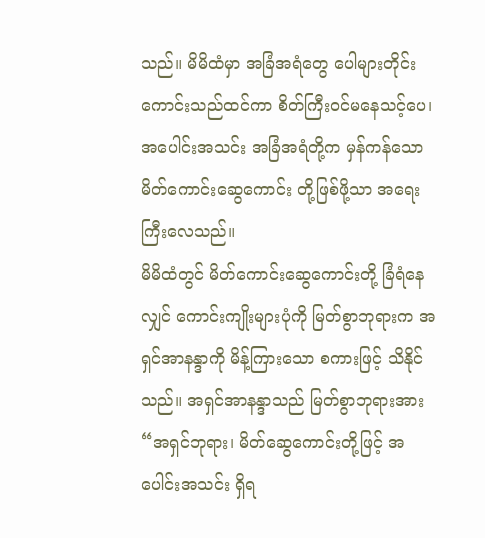သည်။ မိမိထံမှာ အခြံအရံတွေ ပေါများတိုင်း ကောင်းသည်ထင်ကာ စိတ်ကြီးဝင်မနေသင့်ပေ၊ အပေါင်းအသင်း အခြံအရံတို့က မှန်ကန်သော မိတ်ကောင်းဆွေကောင်း တို့ဖြစ်ဖို့သာ အရေးကြီးလေသည်။
မိမိထံတွင် မိတ်ကောင်းဆွေကောင်းတို့ ခြံရံနေလျှင် ကောင်းကျိုးများပုံကို မြတ်စွာဘုရားက အရှင်အာနန္ဒာကို မိန့်ကြားသော စကားဖြင့် သိနိုင်သည်။ အရှင်အာနန္ဒာသည် မြတ်စွာဘုရားအား “အရှင်ဘုရား၊ မိတ်ဆွေကောင်းတို့ဖြင့် အပေါင်းအသင်း ရှိရ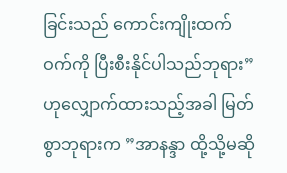ခြင်းသည် ကောင်းကျိုးထက်ဝက်ကို ပြီးစီးနိုင်ပါသည်ဘုရား” ဟုလျှောက်ထားသည့်အခါ မြတ်စွာဘုရားက ”အာနန္ဒာ ထို့သို့မဆို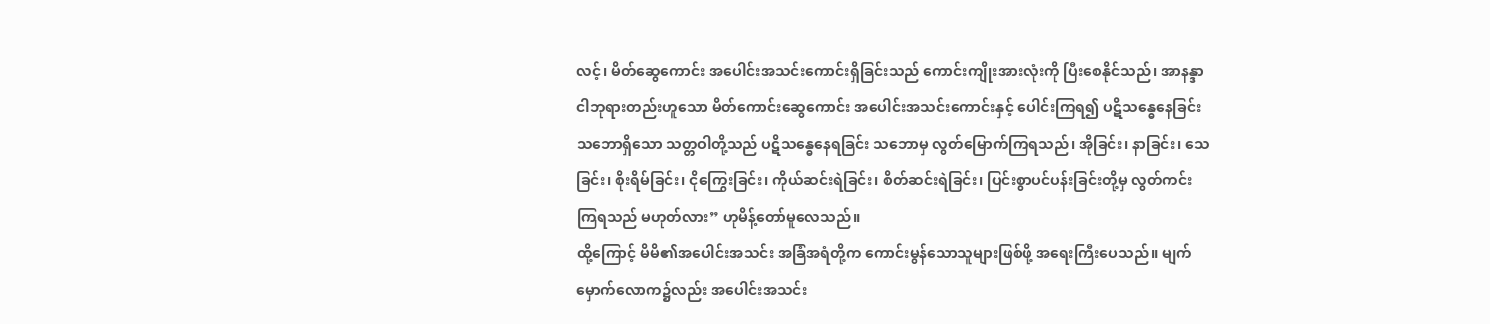လင့်၊ မိတ်ဆွေကောင်း အပေါင်းအသင်းကောင်းရှိခြင်းသည် ကောင်းကျိုးအားလုံးကို ပြီးစေနိုင်သည်၊ အာနန္ဒာ ငါဘုရားတည်းဟူသော မိတ်ကောင်းဆွေကောင်း အပေါင်းအသင်းကောင်းနှင့် ပေါင်းကြရ၍ ပဋိသန္ဓေနေခြင်း သဘောရှိသော သတ္တဝါတို့သည် ပဋိသန္ဓေနေရခြင်း သဘောမှ လွတ်မြောက်ကြရသည်၊ အိုခြင်း၊ နာခြင်း၊ သေခြင်း၊ စိုးရိမ်ခြင်း၊ ငိုကြွေးခြင်း၊ ကိုယ်ဆင်းရဲခြင်း၊ စိတ်ဆင်းရဲခြင်း၊ ပြင်းစွာပင်ပန်းခြင်းတို့မှ လွတ်ကင်းကြရသည် မဟုတ်လား” ဟုမိန့်တော်မူလေသည်။
ထို့ကြောင့် မိမိ၏အပေါင်းအသင်း အခြံအရံတို့က ကောင်းမွန်သောသူများဖြစ်ဖို့ အရေးကြီးပေသည်။ မျက်မှောက်လောက၌လည်း အပေါင်းအသင်း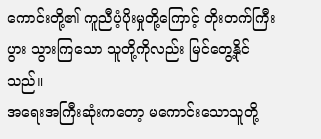ကောင်းတို့၏ ကူညီပံ့ပိုးမှုတို့ကြောင့် တိုးတက်ကြီးပွား သွားကြသော သူတို့ကိုလည်း မြင်တွေ့နိုင်သည်။
အရေးအကြီးဆုံးကတော့ မကောင်းသောသူတို့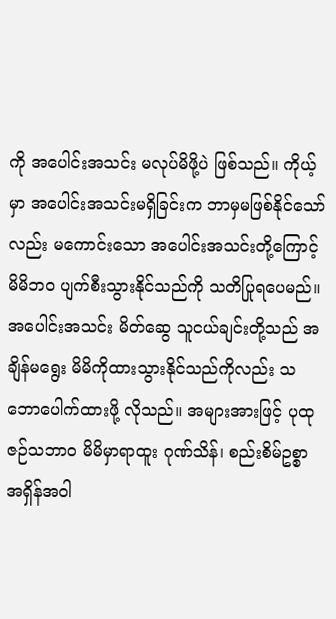ကို အပေါင်းအသင်း မလုပ်မိဖို့ပဲ ဖြစ်သည်။ ကိုယ့်မှာ အပေါင်းအသင်းမရှိခြင်းက ဘာမှမဖြစ်နိုင်သော်လည်း မကောင်းသော အပေါင်းအသင်းတို့ကြောင့် မိမိဘ၀ ပျက်စီးသွားနိုင်သည်ကို သတိပြုရပေမည်။အပေါင်းအသင်း မိတ်ဆွေ သူငယ်ချင်းတို့သည် အချိန်မရွေး မိမိကိုထားသွားနိုင်သည်ကိုလည်း သဘောပေါက်ထားဖို့ လိုသည်။ အများအားဖြင့် ပုထုဇဉ်သဘာ၀ မိမိမှာရာထူး ဂုဏ်သိန်၊ စည်းစိမ်ဥစ္စာ အရှိန်အဝါ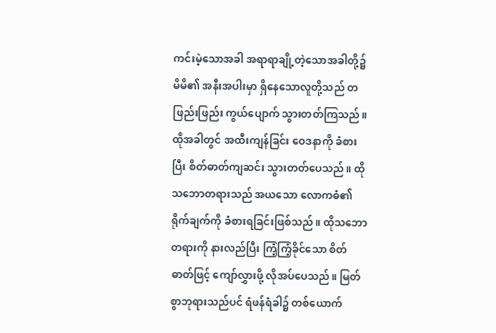ကင်းမဲ့သောအခါ အရာရာချို့တဲ့သောအခါတို့၌ မိမိ၏ အနီးအပါးမှာ ရှိနေသောလူတို့သည် တဖြည်းဖြည်း ကွယ်ပျောက် သွားတတ်ကြသည်။ ထိုအခါတွင် အထီးကျန်ခြင်း ဝေဒနာကို ခံစားပြီး စိတ်ဓာတ်ကျဆင်း သွားတတ်ပေသည်။ ထိုသဘောတရားသည် အယသော လောကဓံ၏ ရိုက်ချက်ကို ခံစားရခြင်းဖြစ်သည်။ ထိုသဘောတရားကို နားလည်ပြီး ကြံ့ကြံ့ခိုင်သော စိတ်ဓာတ်ဖြင့် ကျော်လွှားဖို့ လိုအပ်ပေသည်။ မြတ်စွာဘုရားသည်ပင် ရံဖန်ရံခါ၌ တစ်ယောက်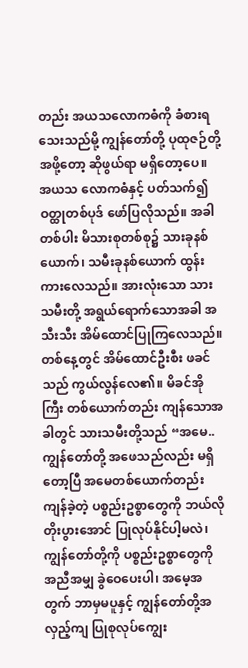တည်း အယသလောကဓံကို ခံစားရသေးသည်မို့ ကျွန်တော်တို့ ပုထုဇဉ်တို့အဖို့တော့ ဆိုဖွယ်ရာ မရှိတော့ပေ။
အယသ လောကဓံနှင့် ပတ်သက်၍ ဝတ္ထုတစ်ပုဒ် ဖော်ပြလိုသည်။ အခါတစ်ပါး မိသားစုတစ်စု၌ သားခုနစ်ယောက်၊ သမီးခုနစ်ယောက် ထွန်းကားလေသည်။ အားလုံးသော သားသမီးတို့ အရွယ်ရောက်သောအခါ အသီးသီး အိမ်ထောင်ပြုကြလေသည်။ တစ်နေ့တွင် အိမ်ထောင်ဦးစီး ဖခင်သည် ကွယ်လွန်လေ၏။ မိခင်အိုကြီး တစ်ယောက်တည်း ကျန်သောအခါတွင် သားသမီးတို့သည် “အမေ.. ကျွန်တော်တို့ အဖေသည်လည်း မရှိတော့ပြီ အမေတစ်ယောက်တည်း ကျန်ခဲ့တဲ့ ပစ္စည်းဥစ္စာတွေကို ဘယ်လိုတိုးပွားအောင် ပြုလုပ်နိုင်ပါ့မလဲ၊ ကျွန်တော်တို့ကို ပစ္စည်းဥစ္စာတွေကို အညီအမျှ ခွဲဝေပေးပါ၊ အမေ့အတွက် ဘာမှမပူနှင့် ကျွန်တော်တို့အလှည့်ကျ ပြုစုလုပ်ကျွေး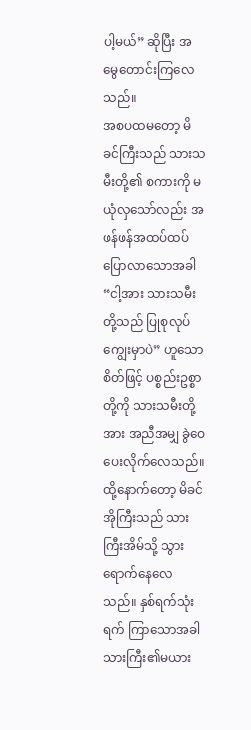ပါ့မယ်” ဆိုပြီး အမွေတောင်းကြလေသည်။
အစပထမတော့ မိခင်ကြီးသည် သားသမီးတို့၏ စကားကို မယုံလှသော်လည်း အဖန်ဖန်အထပ်ထပ် ပြောလာသောအခါ “ငါ့အား သားသမီးတို့သည် ပြုစုလုပ်ကျွေးမှာပဲ” ဟူသောစိတ်ဖြင့် ပစ္စည်းဥစ္စာတို့ကို သားသမီးတို့အား အညီအမျှ ခွဲဝေပေးလိုက်လေသည်။ ထို့နောက်တော့ မိခင်အိုကြီးသည် သားကြီးအိမ်သို့ သွားရောက်နေလေသည်။ နှစ်ရက်သုံးရက် ကြာသောအခါ သားကြီး၏မယား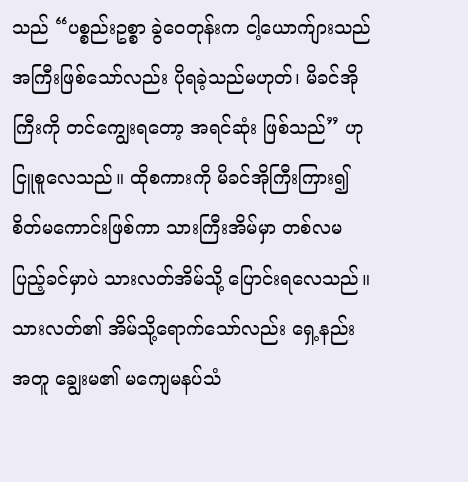သည် “ပစ္စည်းဥစ္စာ ခွဲဝေတုန်းက ငါ့ယောက်ျားသည် အကြီးဖြစ်သော်လည်း ပိုရခဲ့သည်မဟုတ်၊ မိခင်အိုကြီးကို တင်ကျွေးရတော့ အရင်ဆုံး ဖြစ်သည်” ဟုငြူစူလေသည်။ ထိုစကားကို မိခင်အိုကြီးကြား၍ စိတ်မကောင်းဖြစ်ကာ သားကြီးအိမ်မှာ တစ်လမပြည့်ခင်မှာပဲ သားလတ်အိမ်သို့ ပြောင်းရလေသည်။ သားလတ်၏ အိမ်သို့ရောက်သော်လည်း ရှေ့နည်းအတူ ချွေးမ၏ မကျေမနပ်သံ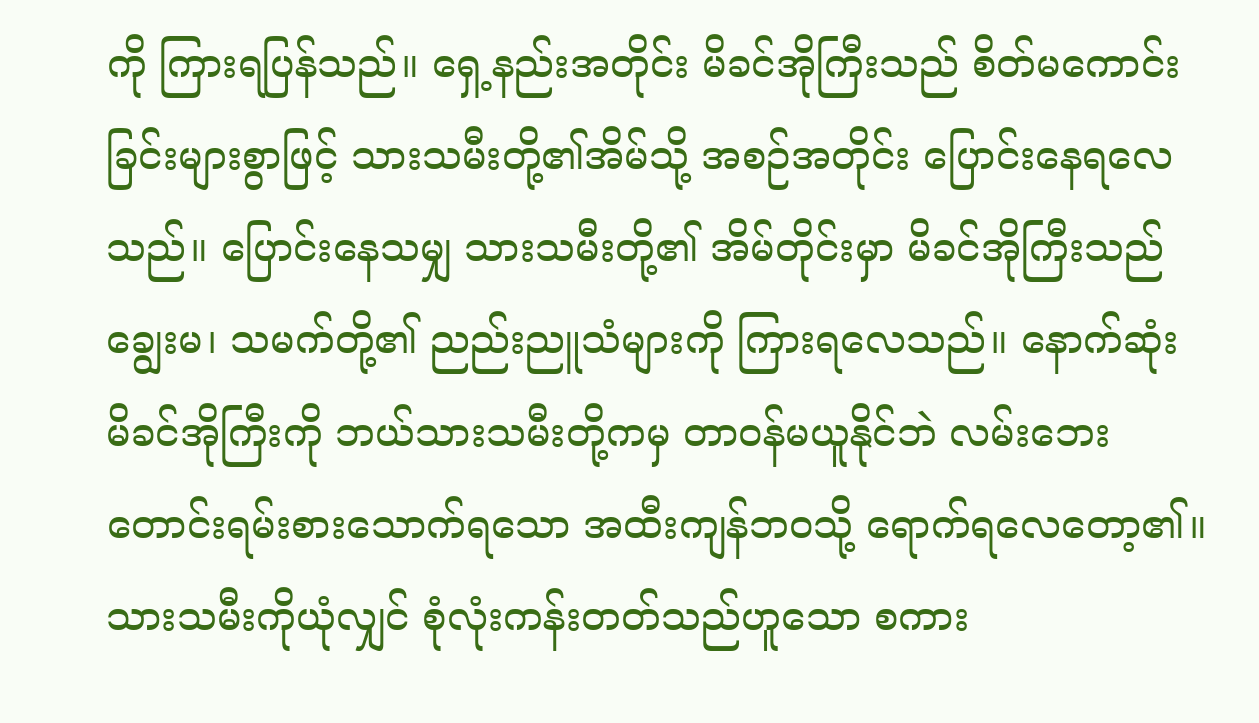ကို ကြားရပြန်သည်။ ရှေ့နည်းအတိုင်း မိခင်အိုကြီးသည် စိတ်မကောင်းခြင်းများစွာဖြင့် သားသမီးတို့၏အိမ်သို့ အစဉ်အတိုင်း ပြောင်းနေရလေသည်။ ပြောင်းနေသမျှ သားသမီးတို့၏ အိမ်တိုင်းမှာ မိခင်အိုကြီးသည် ချွေးမ၊ သမက်တို့၏ ညည်းညူသံများကို ကြားရလေသည်။ နောက်ဆုံး မိခင်အိုကြီးကို ဘယ်သားသမီးတို့ကမှ တာဝန်မယူနိုင်ဘဲ လမ်းဘေး တောင်းရမ်းစားသောက်ရသော အထီးကျန်ဘဝသို့ ရောက်ရလေတော့၏။
သားသမီးကိုယုံလျှင် စုံလုံးကန်းတတ်သည်ဟူသော စကား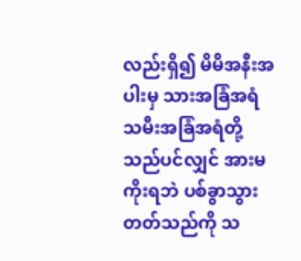လည်းရှိ၍ မိမိအနီးအပါးမှ သားအခြံအရံ သမီးအခြံအရံတို့သည်ပင်လျှင် အားမကိုးရဘဲ ပစ်ခွာသွားတတ်သည်ကို သ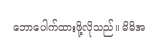ဘောပေါက်ထားဖို့လိုသည်။ မိမိအ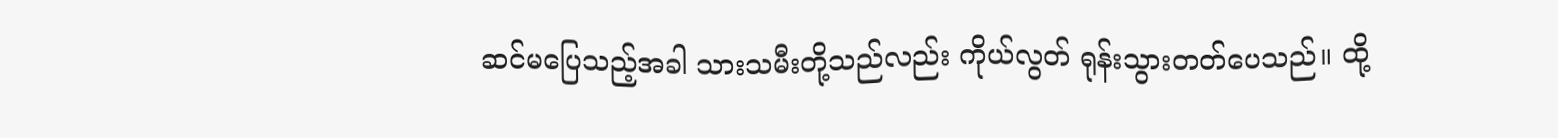ဆင်မပြေသည့်အခါ သားသမီးတို့သည်လည်း ကိုယ်လွတ် ရုန်းသွားတတ်ပေသည်။ ထို့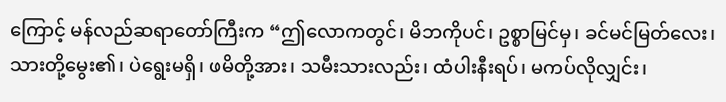ကြောင့် မန်လည်ဆရာတော်ကြီးက “ဤလောကတွင်၊ မိဘကိုပင်၊ ဥစ္စာမြင်မှ၊ ခင်မင်မြတ်လေး၊ သားတို့မွေး၏၊ ပဲရွေးမရှိ၊ ဖမိတို့အား၊ သမီးသားလည်း၊ ထံပါးနီးရပ်၊ မကပ်လိုလျှင်း၊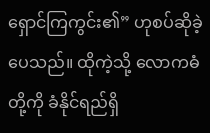ရှောင်ကြကွင်း၏” ဟုစပ်ဆိုခဲ့ပေသည်။ ထိုကဲ့သို့ လောကဓံတို့ကို ခံနိုင်ရည်ရှိ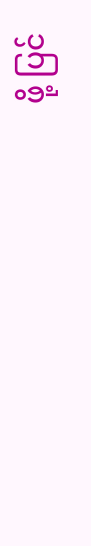ဖို့ ပြင်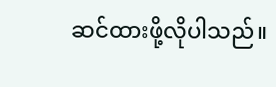ဆင်ထားဖို့လိုပါသည်။